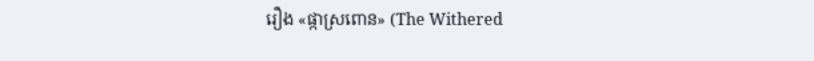រឿង «ផ្កាស្រពោន» (The Withered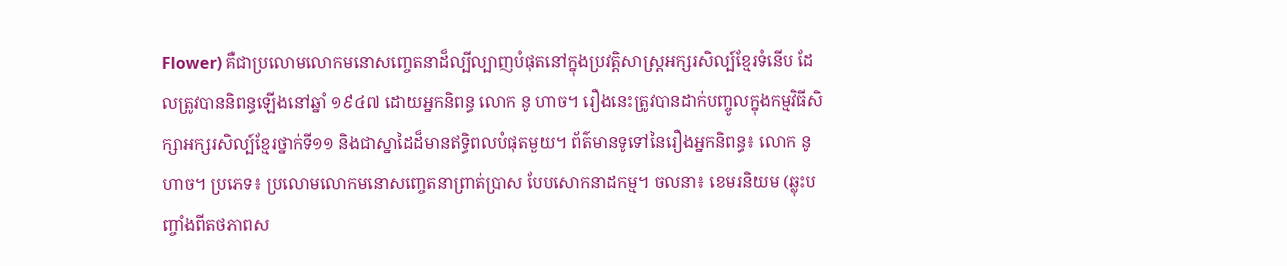Flower) គឺជាប្រលោមលោកមនោសញ្ចេតនាដ៏ល្បីល្បាញបំផុតនៅក្នុងប្រវត្តិសាស្ត្រអក្សរសិល្ប៍ខ្មែរទំនើប ដែលត្រូវបាននិពន្ធឡើងនៅឆ្នាំ ១៩៤៧ ដោយអ្នកនិពន្ធ លោក នូ ហាច។ រឿងនេះត្រូវបានដាក់បញ្ចូលក្នុងកម្មវិធីសិក្សាអក្សរសិល្ប៍ខ្មែរថ្នាក់ទី១១ និងជាស្នាដៃដ៏មានឥទ្ធិពលបំផុតមួយ។ ព័ត៌មានទូទៅនៃរឿងអ្នកនិពន្ធ៖ លោក នូ ហាច។ ប្រភេទ៖ ប្រលោមលោកមនោសញ្ចេតនាព្រាត់ប្រាស បែបសោកនាដកម្ម។ ចលនា៖ ខេមរនិយម (ឆ្លុះបញ្ចាំងពីតថភាពស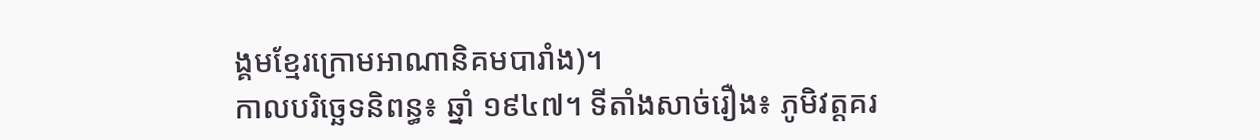ង្គមខ្មែរក្រោមអាណានិគមបារាំង)។
កាលបរិច្ឆេទនិពន្ធ៖ ឆ្នាំ ១៩៤៧។ ទីតាំងសាច់រឿង៖ ភូមិវត្តគរ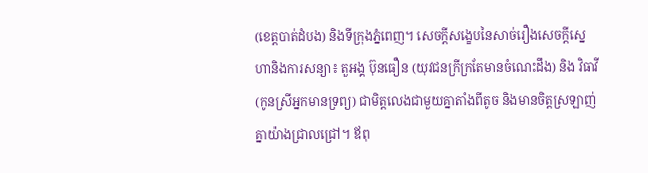(ខេត្តបាត់ដំបង) និងទីក្រុងភ្នំពេញ។ សេចក្តីសង្ខេបនៃសាច់រឿងសេចក្តីស្នេហានិងការសន្យា៖ តួអង្គ ប៊ុនធឿន (យុវជនក្រីក្រតែមានចំណេះដឹង) និង វិធាវី (កូនស្រីអ្នកមានទ្រព្យ) ជាមិត្តលេងជាមួយគ្នាតាំងពីតូច និងមានចិត្តស្រឡាញ់គ្នាយ៉ាងជ្រាលជ្រៅ។ ឪពុ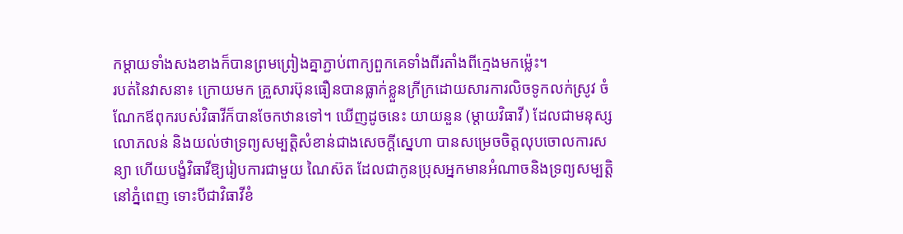កម្តាយទាំងសងខាងក៏បានព្រមព្រៀងគ្នាភ្ជាប់ពាក្យពួកគេទាំងពីរតាំងពីក្មេងមកម្ល៉េះ។
របត់នៃវាសនា៖ ក្រោយមក គ្រួសារប៊ុនធឿនបានធ្លាក់ខ្លួនក្រីក្រដោយសារការលិចទូកលក់ស្រូវ ចំណែកឪពុករបស់វិធាវីក៏បានចែកឋានទៅ។ ឃើញដូចនេះ យាយនួន (ម្តាយវិធាវី) ដែលជាមនុស្សលោភលន់ និងយល់ថាទ្រព្យសម្បត្តិសំខាន់ជាងសេចក្តីស្នេហា បានសម្រេចចិត្តលុបចោលការសន្យា ហើយបង្ខំវិធាវីឱ្យរៀបការជាមួយ ណៃស៊ត ដែលជាកូនប្រុសអ្នកមានអំណាចនិងទ្រព្យសម្បត្តិនៅភ្នំពេញ ទោះបីជាវិធាវីខំ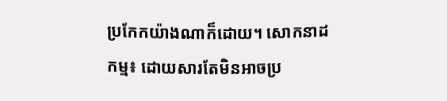ប្រកែកយ៉ាងណាក៏ដោយ។ សោកនាដកម្ម៖ ដោយសារតែមិនអាចប្រ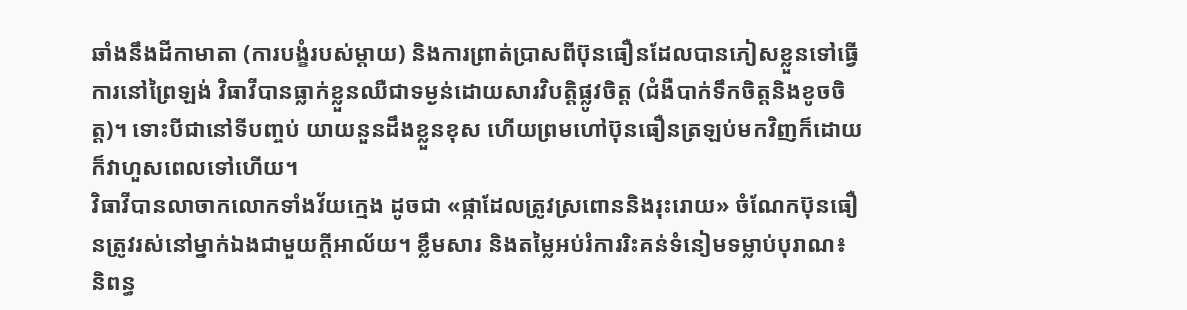ឆាំងនឹងដីកាមាតា (ការបង្ខំរបស់ម្តាយ) និងការព្រាត់ប្រាសពីប៊ុនធឿនដែលបានភៀសខ្លួនទៅធ្វើការនៅព្រៃឡង់ វិធាវីបានធ្លាក់ខ្លួនឈឺជាទម្ងន់ដោយសារវិបត្តិផ្លូវចិត្ត (ជំងឺបាក់ទឹកចិត្តនិងខូចចិត្ត)។ ទោះបីជានៅទីបញ្ចប់ យាយនួនដឹងខ្លួនខុស ហើយព្រមហៅប៊ុនធឿនត្រឡប់មកវិញក៏ដោយ ក៏វាហួសពេលទៅហើយ។
វិធាវីបានលាចាកលោកទាំងវ័យក្មេង ដូចជា «ផ្កាដែលត្រូវស្រពោននិងរុះរោយ» ចំណែកប៊ុនធឿនត្រូវរស់នៅម្នាក់ឯងជាមួយក្តីអាល័យ។ ខ្លឹមសារ និងតម្លៃអប់រំការរិះគន់ទំនៀមទម្លាប់បុរាណ៖ និពន្ធ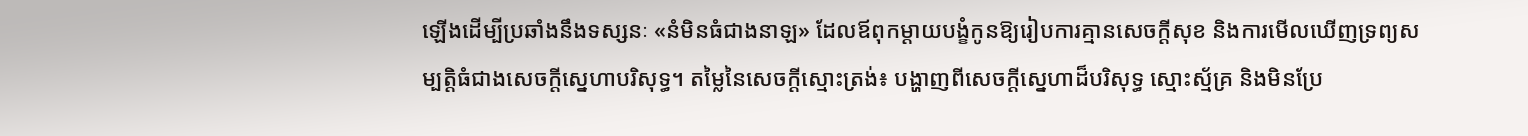ឡើងដើម្បីប្រឆាំងនឹងទស្សនៈ «នំមិនធំជាងនាឡ» ដែលឪពុកម្តាយបង្ខំកូនឱ្យរៀបការគ្មានសេចក្តីសុខ និងការមើលឃើញទ្រព្យសម្បត្តិធំជាងសេចក្តីស្នេហាបរិសុទ្ធ។ តម្លៃនៃសេចក្តីស្មោះត្រង់៖ បង្ហាញពីសេចក្តីស្នេហាដ៏បរិសុទ្ធ ស្មោះស្ម័គ្រ និងមិនប្រែ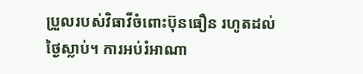ប្រួលរបស់វិធាវីចំពោះប៊ុនធឿន រហូតដល់ថ្ងៃស្លាប់។ ការអប់រំអាណា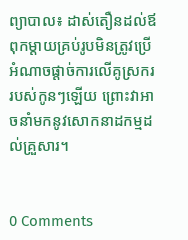ព្យាបាល៖ ដាស់តឿនដល់ឪពុកម្តាយគ្រប់រូបមិនត្រូវប្រើអំណាចផ្ដាច់ការលើគូស្រកររបស់កូនៗឡើយ ព្រោះវាអាចនាំមកនូវសោកនាដកម្មដល់គ្រួសារ។


0 Comments